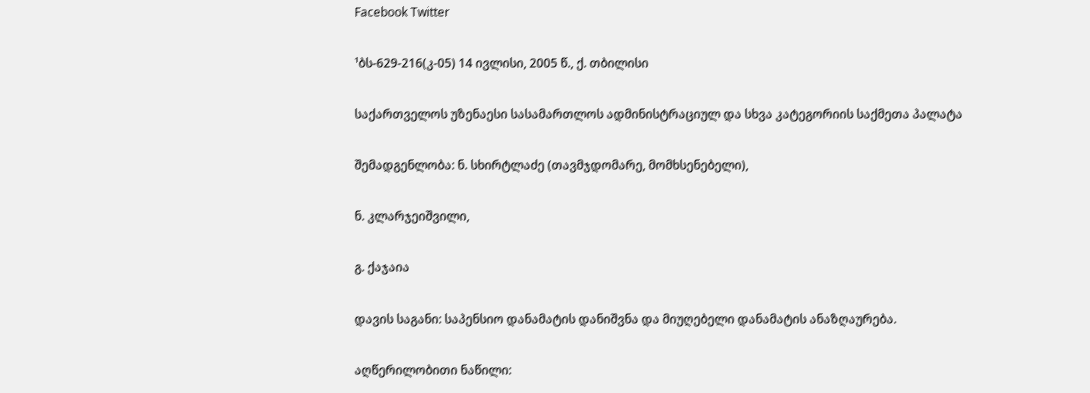Facebook Twitter

¹ბს-629-216(კ-05) 14 ივლისი, 2005 წ., ქ. თბილისი

საქართველოს უზენაესი სასამართლოს ადმინისტრაციულ და სხვა კატეგორიის საქმეთა პალატა

შემადგენლობა: ნ. სხირტლაძე (თავმჯდომარე, მომხსენებელი),

ნ. კლარჯეიშვილი,

გ. ქაჯაია

დავის საგანი: საპენსიო დანამატის დანიშვნა და მიუღებელი დანამატის ანაზღაურება.

აღწერილობითი ნაწილი: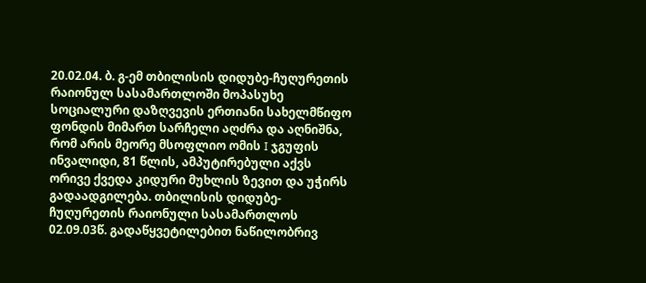20.02.04. ბ. გ-ემ თბილისის დიდუბე-ჩუღურეთის რაიონულ სასამართლოში მოპასუხე სოციალური დაზღვევის ერთიანი სახელმწიფო ფონდის მიმართ სარჩელი აღძრა და აღნიშნა, რომ არის მეორე მსოფლიო ომის I ჯგუფის ინვალიდი, 81 წლის, ამპუტირებული აქვს ორივე ქვედა კიდური მუხლის ზევით და უჭირს გადაადგილება. თბილისის დიდუბე-ჩუღურეთის რაიონული სასამართლოს 02.09.03წ. გადაწყვეტილებით ნაწილობრივ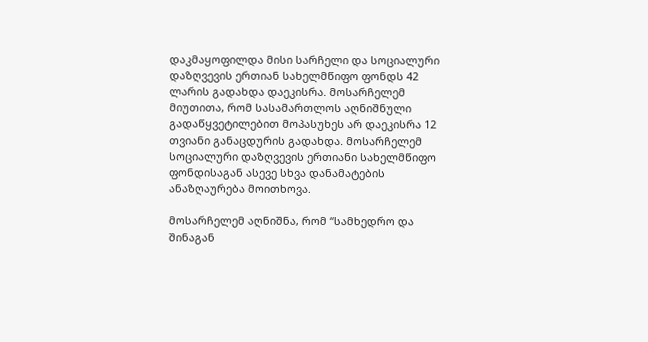დაკმაყოფილდა მისი სარჩელი და სოციალური დაზღვევის ერთიან სახელმწიფო ფონდს 42 ლარის გადახდა დაეკისრა. მოსარჩელემ მიუთითა, რომ სასამართლოს აღნიშნული გადაწყვეტილებით მოპასუხეს არ დაეკისრა 12 თვიანი განაცდურის გადახდა. მოსარჩელემ სოციალური დაზღვევის ერთიანი სახელმწიფო ფონდისაგან ასევე სხვა დანამატების ანაზღაურება მოითხოვა.

მოსარჩელემ აღნიშნა, რომ “სამხედრო და შინაგან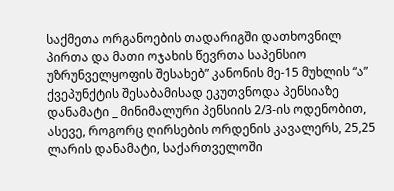საქმეთა ორგანოების თადარიგში დათხოვნილ პირთა და მათი ოჯახის წევრთა საპენსიო უზრუნველყოფის შესახებ” კანონის მე-15 მუხლის “ა” ქვეპუნქტის შესაბამისად ეკუთვნოდა პენსიაზე დანამატი _ მინიმალური პენსიის 2/3-ის ოდენობით, ასევე, როგორც ღირსების ორდენის კავალერს, 25,25 ლარის დანამატი, საქართველოში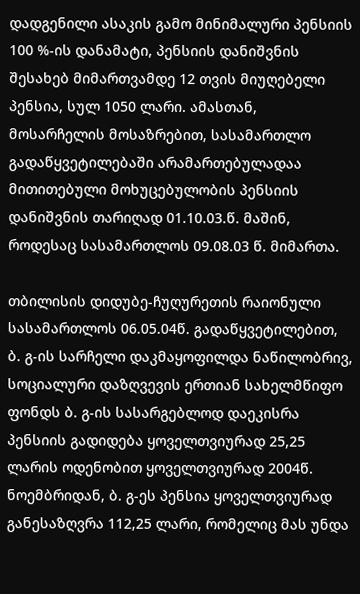დადგენილი ასაკის გამო მინიმალური პენსიის 100 %-ის დანამატი, პენსიის დანიშვნის შესახებ მიმართვამდე 12 თვის მიუღებელი პენსია, სულ 1050 ლარი. ამასთან, მოსარჩელის მოსაზრებით, სასამართლო გადაწყვეტილებაში არამართებულადაა მითითებული მოხუცებულობის პენსიის დანიშვნის თარიღად 01.10.03.წ. მაშინ, როდესაც სასამართლოს 09.08.03 წ. მიმართა.

თბილისის დიდუბე-ჩუღურეთის რაიონული სასამართლოს 06.05.04წ. გადაწყვეტილებით, ბ. გ-ის სარჩელი დაკმაყოფილდა ნაწილობრივ, სოციალური დაზღვევის ერთიან სახელმწიფო ფონდს ბ. გ-ის სასარგებლოდ დაეკისრა პენსიის გადიდება ყოველთვიურად 25,25 ლარის ოდენობით ყოველთვიურად 2004წ. ნოემბრიდან, ბ. გ-ეს პენსია ყოველთვიურად განესაზღვრა 112,25 ლარი, რომელიც მას უნდა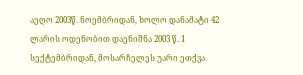აეღო 2003წ. ნოემბრიდან, ხოლო დანამატი 42 ლარის ოდენობით დაენიშნა 2003 წ. 1 სექტემბრიდან, მოსარჩელეს უარი ეთქვა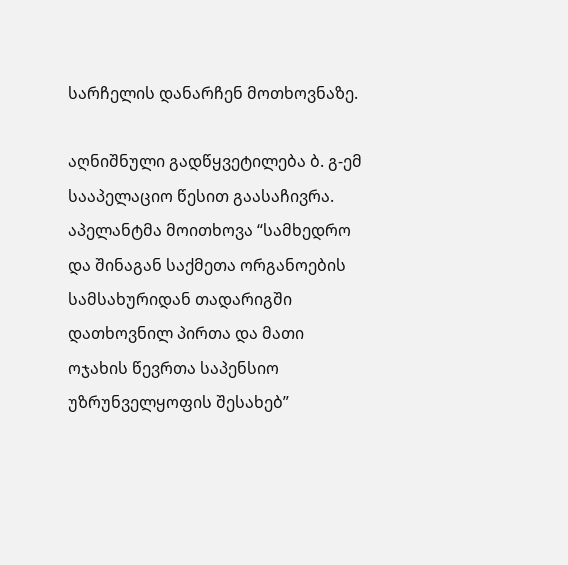სარჩელის დანარჩენ მოთხოვნაზე.

აღნიშნული გადწყვეტილება ბ. გ-ემ სააპელაციო წესით გაასაჩივრა. აპელანტმა მოითხოვა “სამხედრო და შინაგან საქმეთა ორგანოების სამსახურიდან თადარიგში დათხოვნილ პირთა და მათი ოჯახის წევრთა საპენსიო უზრუნველყოფის შესახებ”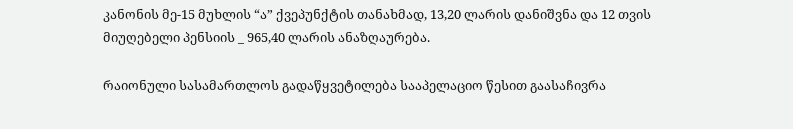კანონის მე-15 მუხლის “ა” ქვეპუნქტის თანახმად, 13,20 ლარის დანიშვნა და 12 თვის მიუღებელი პენსიის _ 965,40 ლარის ანაზღაურება.

რაიონული სასამართლოს გადაწყვეტილება სააპელაციო წესით გაასაჩივრა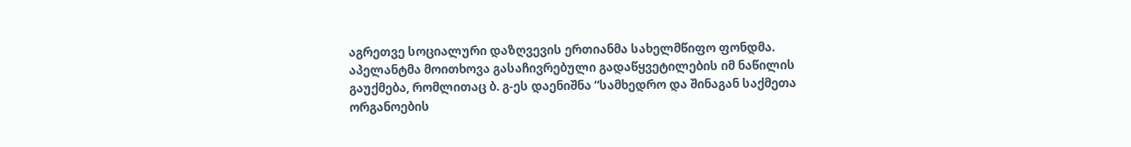აგრეთვე სოციალური დაზღვევის ერთიანმა სახელმწიფო ფონდმა. აპელანტმა მოითხოვა გასაჩივრებული გადაწყვეტილების იმ ნაწილის გაუქმება, რომლითაც ბ. გ-ეს დაენიშნა “სამხედრო და შინაგან საქმეთა ორგანოების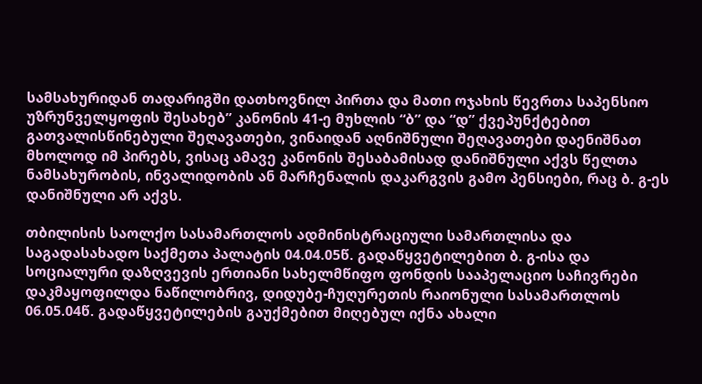სამსახურიდან თადარიგში დათხოვნილ პირთა და მათი ოჯახის წევრთა საპენსიო უზრუნველყოფის შესახებ” კანონის 41-ე მუხლის “ბ” და “დ” ქვეპუნქტებით გათვალისწინებული შეღავათები, ვინაიდან აღნიშნული შეღავათები დაენიშნათ მხოლოდ იმ პირებს, ვისაც ამავე კანონის შესაბამისად დანიშნული აქვს წელთა ნამსახურობის, ინვალიდობის ან მარჩენალის დაკარგვის გამო პენსიები, რაც ბ. გ-ეს დანიშნული არ აქვს.

თბილისის საოლქო სასამართლოს ადმინისტრაციული სამართლისა და საგადასახადო საქმეთა პალატის 04.04.05წ. გადაწყვეტილებით ბ. გ-ისა და სოციალური დაზღვევის ერთიანი სახელმწიფო ფონდის სააპელაციო საჩივრები დაკმაყოფილდა ნაწილობრივ, დიდუბე-ჩუღურეთის რაიონული სასამართლოს 06.05.04წ. გადაწყვეტილების გაუქმებით მიღებულ იქნა ახალი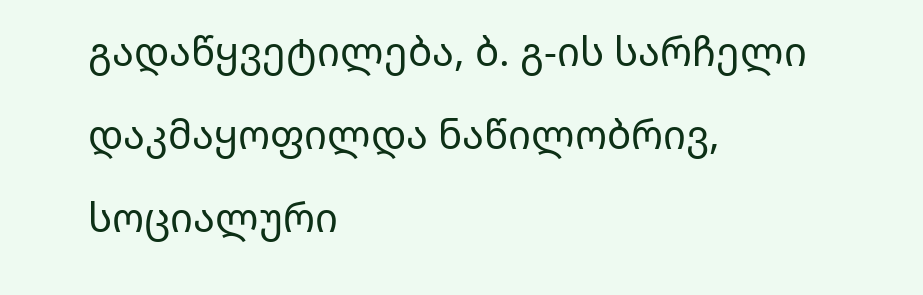გადაწყვეტილება, ბ. გ-ის სარჩელი დაკმაყოფილდა ნაწილობრივ, სოციალური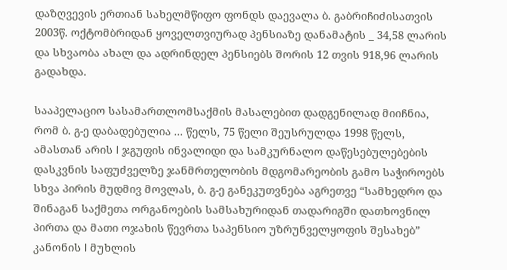დაზღვევის ერთიან სახელმწიფო ფონდს დაევალა ბ. გაბრიჩიძისათვის 2003წ. ოქტომბრიდან ყოველთვიურად პენსიაზე დანამატის _ 34,58 ლარის და სხვაობა ახალ და ადრინდელ პენსიებს შორის 12 თვის 918,96 ლარის გადახდა.

სააპელაციო სასამართლომსაქმის მასალებით დადგენილად მიიჩნია, რომ ბ. გ-ე დაბადებულია ... წელს, 75 წელი შეუსრულდა 1998 წელს, ამასთან არის I ჯგუფის ინვალიდი და სამკურნალო დაწესებულებების დასკვნის საფუძველზე ჯანმრთელობის მდგომარეობის გამო საჭიროებს სხვა პირის მუდმივ მოვლას, ბ. გ-ე განეკუთვნება აგრეთვე “სამხედრო და შინაგან საქმეთა ორგანოების სამსახურიდან თადარიგში დათხოვნილ პირთა და მათი ოჯახის წევრთა საპენსიო უზრუნველყოფის შესახებ” კანონის I მუხლის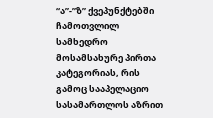“ა”-”ზ” ქვეპუნქტებში ჩამოთვლილ სამხედრო მოსამსახურე პირთა კატეგორიას, რის გამოც სააპელაციო სასამართლოს აზრით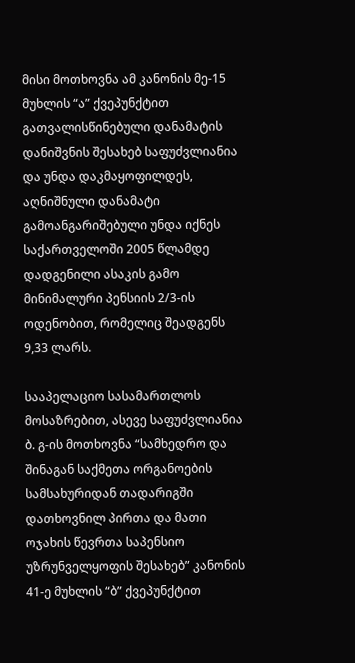მისი მოთხოვნა ამ კანონის მე-15 მუხლის “ა” ქვეპუნქტით გათვალისწინებული დანამატის დანიშვნის შესახებ საფუძვლიანია და უნდა დაკმაყოფილდეს, აღნიშნული დანამატი გამოანგარიშებული უნდა იქნეს საქართველოში 2005 წლამდე დადგენილი ასაკის გამო მინიმალური პენსიის 2/3-ის ოდენობით, რომელიც შეადგენს 9,33 ლარს.

სააპელაციო სასამართლოს მოსაზრებით, ასევე საფუძვლიანია ბ. გ-ის მოთხოვნა “სამხედრო და შინაგან საქმეთა ორგანოების სამსახურიდან თადარიგში დათხოვნილ პირთა და მათი ოჯახის წევრთა საპენსიო უზრუნველყოფის შესახებ” კანონის 41-ე მუხლის “ბ” ქვეპუნქტით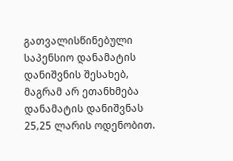გათვალისწინებული საპენსიო დანამატის დანიშვნის შესახებ, მაგრამ არ ეთანხმება დანამატის დანიშვნას 25,25 ლარის ოდენობით.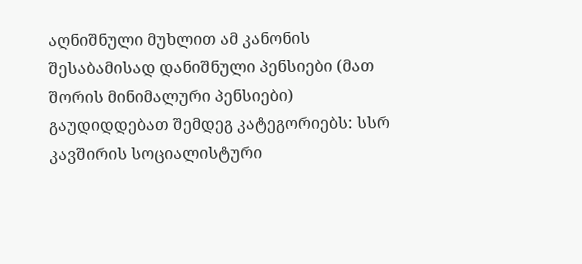აღნიშნული მუხლით ამ კანონის შესაბამისად დანიშნული პენსიები (მათ შორის მინიმალური პენსიები) გაუდიდდებათ შემდეგ კატეგორიებს: სსრ კავშირის სოციალისტური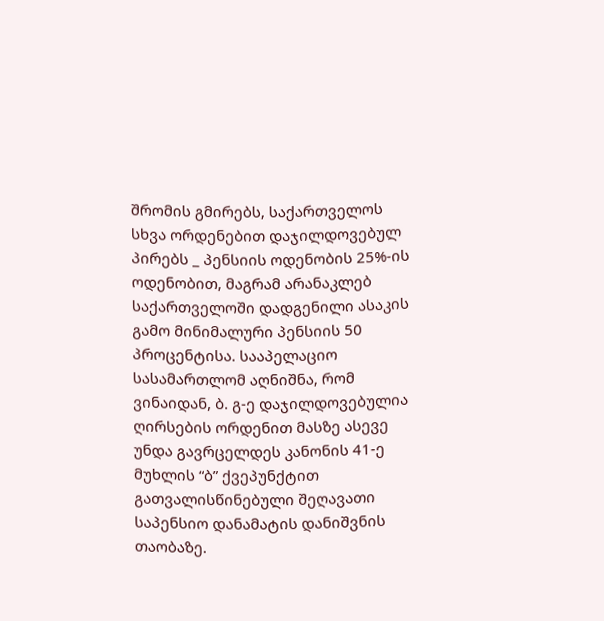შრომის გმირებს, საქართველოს სხვა ორდენებით დაჯილდოვებულ პირებს _ პენსიის ოდენობის 25%-ის ოდენობით, მაგრამ არანაკლებ საქართველოში დადგენილი ასაკის გამო მინიმალური პენსიის 50 პროცენტისა. სააპელაციო სასამართლომ აღნიშნა, რომ ვინაიდან, ბ. გ-ე დაჯილდოვებულია ღირსების ორდენით მასზე ასევე უნდა გავრცელდეს კანონის 41-ე მუხლის “ბ” ქვეპუნქტით გათვალისწინებული შეღავათი საპენსიო დანამატის დანიშვნის თაობაზე.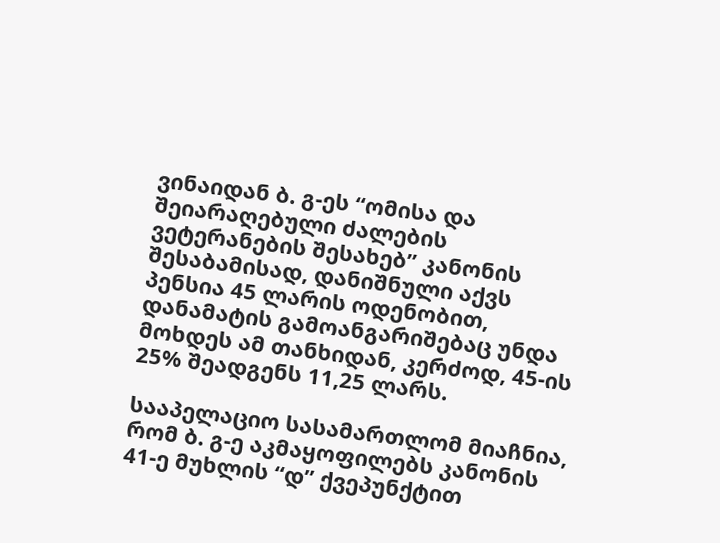ვინაიდან ბ. გ-ეს “ომისა და შეიარაღებული ძალების ვეტერანების შესახებ” კანონის შესაბამისად, დანიშნული აქვს პენსია 45 ლარის ოდენობით, დანამატის გამოანგარიშებაც უნდა მოხდეს ამ თანხიდან, კერძოდ, 45-ის 25% შეადგენს 11,25 ლარს.

სააპელაციო სასამართლომ მიაჩნია, რომ ბ. გ-ე აკმაყოფილებს კანონის 41-ე მუხლის “დ” ქვეპუნქტით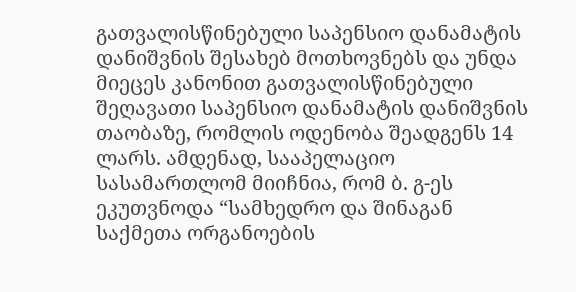გათვალისწინებული საპენსიო დანამატის დანიშვნის შესახებ მოთხოვნებს და უნდა მიეცეს კანონით გათვალისწინებული შეღავათი საპენსიო დანამატის დანიშვნის თაობაზე, რომლის ოდენობა შეადგენს 14 ლარს. ამდენად, სააპელაციო სასამართლომ მიიჩნია, რომ ბ. გ-ეს ეკუთვნოდა “სამხედრო და შინაგან საქმეთა ორგანოების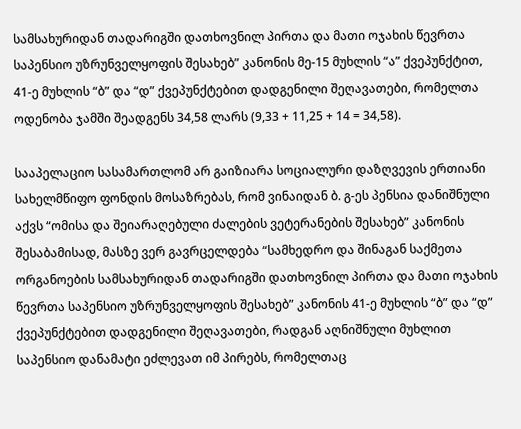სამსახურიდან თადარიგში დათხოვნილ პირთა და მათი ოჯახის წევრთა საპენსიო უზრუნველყოფის შესახებ” კანონის მე-15 მუხლის “ა” ქვეპუნქტით, 41-ე მუხლის “ბ” და “დ” ქვეპუნქტებით დადგენილი შეღავათები, რომელთა ოდენობა ჯამში შეადგენს 34,58 ლარს (9,33 + 11,25 + 14 = 34,58).

სააპელაციო სასამართლომ არ გაიზიარა სოციალური დაზღვევის ერთიანი სახელმწიფო ფონდის მოსაზრებას, რომ ვინაიდან ბ. გ-ეს პენსია დანიშნული აქვს “ომისა და შეიარაღებული ძალების ვეტერანების შესახებ” კანონის შესაბამისად, მასზე ვერ გავრცელდება “სამხედრო და შინაგან საქმეთა ორგანოების სამსახურიდან თადარიგში დათხოვნილ პირთა და მათი ოჯახის წევრთა საპენსიო უზრუნველყოფის შესახებ” კანონის 41-ე მუხლის “ბ” და “დ” ქვეპუნქტებით დადგენილი შეღავათები, რადგან აღნიშნული მუხლით საპენსიო დანამატი ეძლევათ იმ პირებს, რომელთაც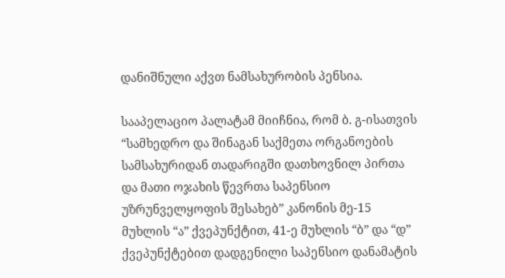დანიშნული აქვთ ნამსახურობის პენსია.

სააპელაციო პალატამ მიიჩნია, რომ ბ. გ-ისათვის “სამხედრო და შინაგან საქმეთა ორგანოების სამსახურიდან თადარიგში დათხოვნილ პირთა და მათი ოჯახის წევრთა საპენსიო უზრუნველყოფის შესახებ” კანონის მე-15 მუხლის “ა” ქვეპუნქტით, 41-ე მუხლის “ბ” და “დ” ქვეპუნქტებით დადგენილი საპენსიო დანამატის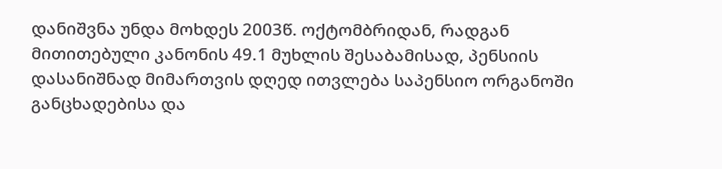დანიშვნა უნდა მოხდეს 2003წ. ოქტომბრიდან, რადგან მითითებული კანონის 49.1 მუხლის შესაბამისად, პენსიის დასანიშნად მიმართვის დღედ ითვლება საპენსიო ორგანოში განცხადებისა და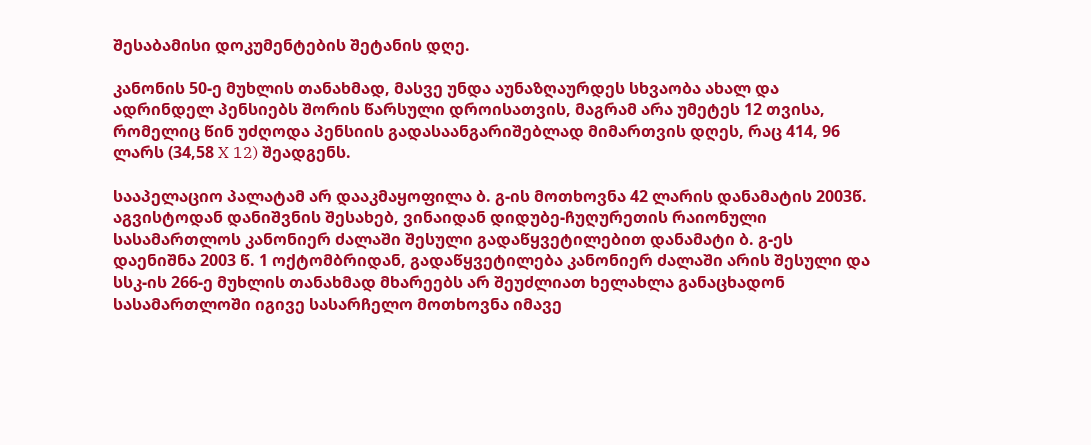შესაბამისი დოკუმენტების შეტანის დღე.

კანონის 50-ე მუხლის თანახმად, მასვე უნდა აუნაზღაურდეს სხვაობა ახალ და ადრინდელ პენსიებს შორის წარსული დროისათვის, მაგრამ არა უმეტეს 12 თვისა, რომელიც წინ უძღოდა პენსიის გადასაანგარიშებლად მიმართვის დღეს, რაც 414, 96 ლარს (34,58 X 12) შეადგენს.

სააპელაციო პალატამ არ დააკმაყოფილა ბ. გ-ის მოთხოვნა 42 ლარის დანამატის 2003წ. აგვისტოდან დანიშვნის შესახებ, ვინაიდან დიდუბე-ჩუღურეთის რაიონული სასამართლოს კანონიერ ძალაში შესული გადაწყვეტილებით დანამატი ბ. გ-ეს დაენიშნა 2003 წ. 1 ოქტომბრიდან, გადაწყვეტილება კანონიერ ძალაში არის შესული და სსკ-ის 266-ე მუხლის თანახმად მხარეებს არ შეუძლიათ ხელახლა განაცხადონ სასამართლოში იგივე სასარჩელო მოთხოვნა იმავე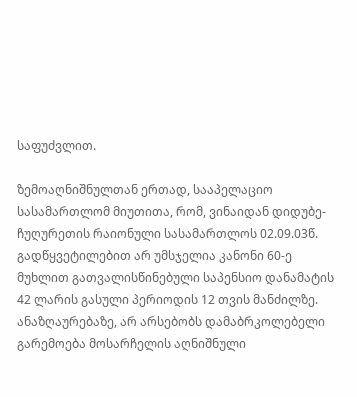საფუძვლით.

ზემოაღნიშნულთან ერთად, სააპელაციო სასამართლომ მიუთითა, რომ, ვინაიდან დიდუბე-ჩუღურეთის რაიონული სასამართლოს 02.09.03წ. გადწყვეტილებით არ უმსჯელია კანონი 60-ე მუხლით გათვალისწინებული საპენსიო დანამატის 42 ლარის გასული პერიოდის 12 თვის მანძილზე. ანაზღაურებაზე, არ არსებობს დამაბრკოლებელი გარემოება მოსარჩელის აღნიშნული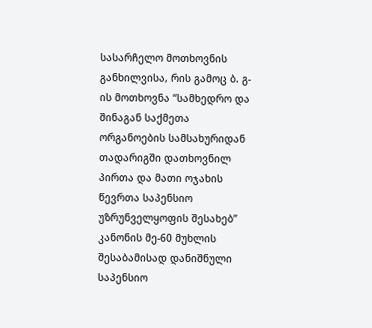სასარჩელო მოთხოვნის განხილვისა, რის გამოც ბ. გ-ის მოთხოვნა “სამხედრო და შინაგან საქმეთა ორგანოების სამსახურიდან თადარიგში დათხოვნილ პირთა და მათი ოჯახის წევრთა საპენსიო უზრუნველყოფის შესახებ” კანონის მე-60 მუხლის შესაბამისად დანიშნული საპენსიო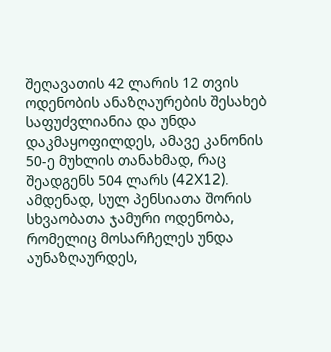შეღავათის 42 ლარის 12 თვის ოდენობის ანაზღაურების შესახებ საფუძვლიანია და უნდა დაკმაყოფილდეს, ამავე კანონის 50-ე მუხლის თანახმად, რაც შეადგენს 504 ლარს (42X12). ამდენად, სულ პენსიათა შორის სხვაობათა ჯამური ოდენობა, რომელიც მოსარჩელეს უნდა აუნაზღაურდეს,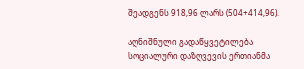შეადგენს 918,96 ლარს (504+414,96).

აღნიშნული გადაწყვეტილება სოციალური დაზღვევის ერთიანმა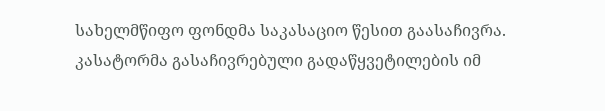სახელმწიფო ფონდმა საკასაციო წესით გაასაჩივრა. კასატორმა გასაჩივრებული გადაწყვეტილების იმ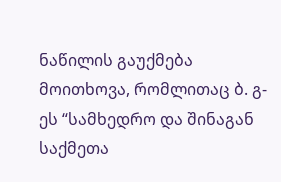ნაწილის გაუქმება მოითხოვა, რომლითაც ბ. გ-ეს “სამხედრო და შინაგან საქმეთა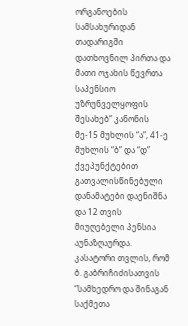ორგანოების სამსახურიდან თადარიგში დათხოვნილ პირთა და მათი ოჯახის წევრთა საპენსიო უზრუნველყოფის შესახებ” კანონის მე-15 მუხლის “ა”, 41-ე მუხლის “ბ” და “დ” ქვეპუნქტებით გათვალისწინებული დანამატები დაენიშნა და 12 თვის მიუღებელი პენსია აუნაზღაურდა. კასატორი თვლის, რომ ბ. გაბრიჩიძისათვის “სამხედრო და შინაგან საქმეთა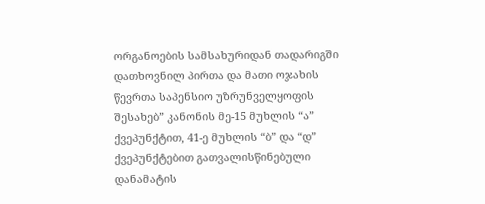ორგანოების სამსახურიდან თადარიგში დათხოვნილ პირთა და მათი ოჯახის წევრთა საპენსიო უზრუნველყოფის შესახებ” კანონის მე-15 მუხლის “ა” ქვეპუნქტით, 41-ე მუხლის “ბ” და “დ” ქვეპუნქტებით გათვალისწინებული დანამატის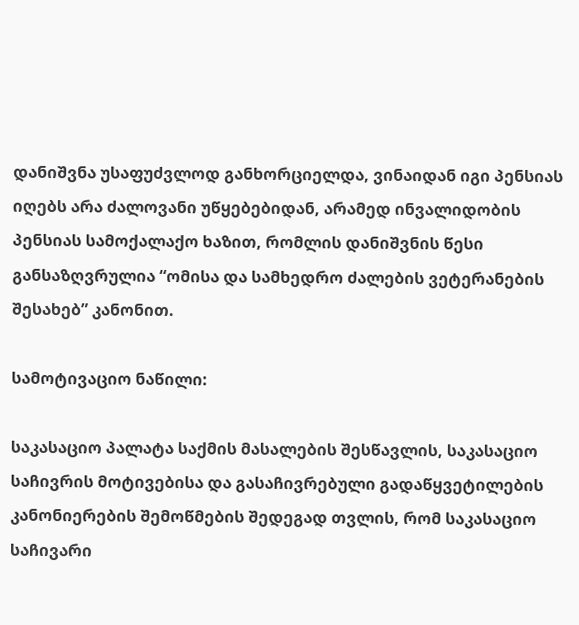დანიშვნა უსაფუძვლოდ განხორციელდა, ვინაიდან იგი პენსიას იღებს არა ძალოვანი უწყებებიდან, არამედ ინვალიდობის პენსიას სამოქალაქო ხაზით, რომლის დანიშვნის წესი განსაზღვრულია “ომისა და სამხედრო ძალების ვეტერანების შესახებ” კანონით.

სამოტივაციო ნაწილი:

საკასაციო პალატა საქმის მასალების შესწავლის, საკასაციო საჩივრის მოტივებისა და გასაჩივრებული გადაწყვეტილების კანონიერების შემოწმების შედეგად თვლის, რომ საკასაციო საჩივარი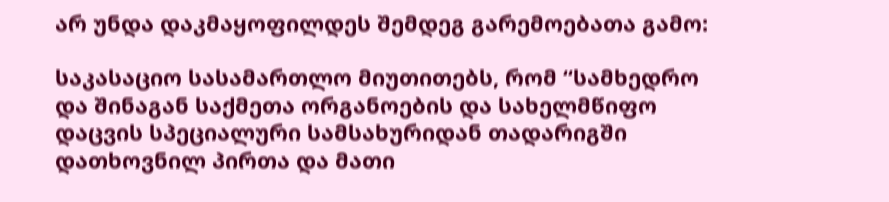არ უნდა დაკმაყოფილდეს შემდეგ გარემოებათა გამო:

საკასაციო სასამართლო მიუთითებს, რომ “სამხედრო და შინაგან საქმეთა ორგანოების და სახელმწიფო დაცვის სპეციალური სამსახურიდან თადარიგში დათხოვნილ პირთა და მათი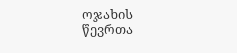ოჯახის წევრთა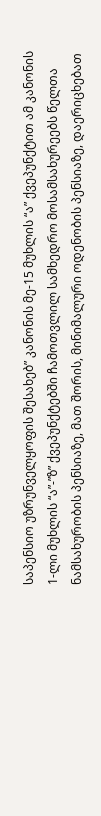საპენსიო უზრუნველყოფის შესახებ” კანონის მე-15 მუხლის “ა” ქვეპუნქტით ამ კანონის 1-ლი მუხლის “ა”-”ზ” ქვეპუნქტებში ჩამოთვლილ სამხედრო მოსამსახურეებს წელთა ნამსახურობის პენსიაზე, მათ შორის, მინიმალური ოდენობის პენსიაზე, დაერიცხებათ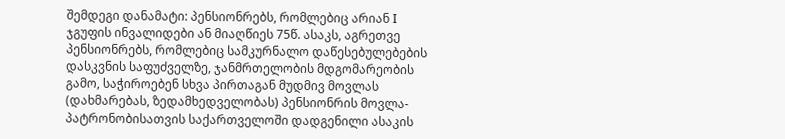შემდეგი დანამატი: პენსიონრებს, რომლებიც არიან I ჯგუფის ინვალიდები ან მიაღწიეს 75წ. ასაკს, აგრეთვე პენსიონრებს, რომლებიც სამკურნალო დაწესებულებების დასკვნის საფუძველზე, ჯანმრთელობის მდგომარეობის გამო, საჭიროებენ სხვა პირთაგან მუდმივ მოვლას (დახმარებას, ზედამხედველობას) პენსიონრის მოვლა-პატრონობისათვის საქართველოში დადგენილი ასაკის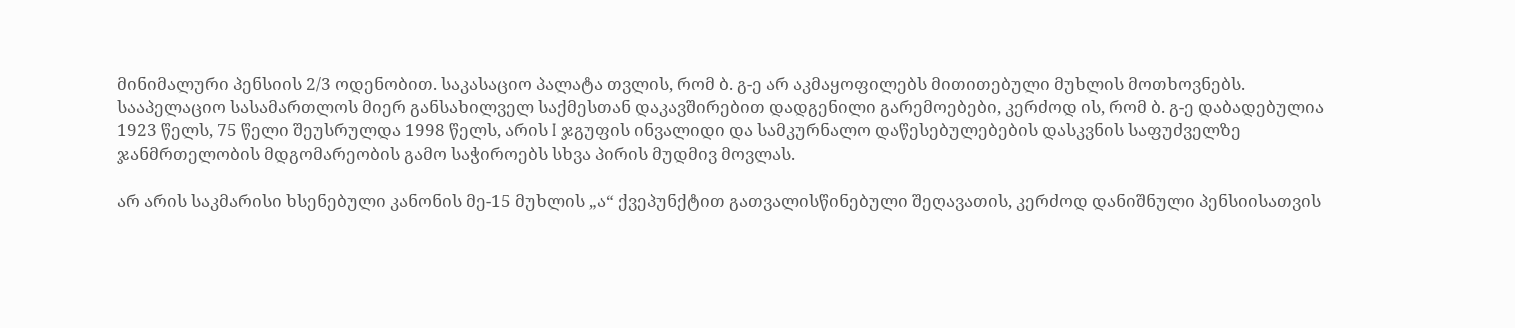მინიმალური პენსიის 2/3 ოდენობით. საკასაციო პალატა თვლის, რომ ბ. გ-ე არ აკმაყოფილებს მითითებული მუხლის მოთხოვნებს. სააპელაციო სასამართლოს მიერ განსახილველ საქმესთან დაკავშირებით დადგენილი გარემოებები, კერძოდ ის, რომ ბ. გ-ე დაბადებულია 1923 წელს, 75 წელი შეუსრულდა 1998 წელს, არის I ჯგუფის ინვალიდი და სამკურნალო დაწესებულებების დასკვნის საფუძველზე ჯანმრთელობის მდგომარეობის გამო საჭიროებს სხვა პირის მუდმივ მოვლას.

არ არის საკმარისი ხსენებული კანონის მე-15 მუხლის „ა“ ქვეპუნქტით გათვალისწინებული შეღავათის, კერძოდ დანიშნული პენსიისათვის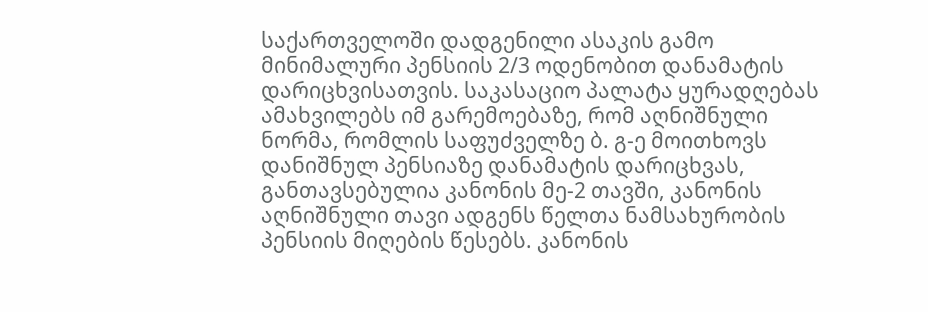საქართველოში დადგენილი ასაკის გამო მინიმალური პენსიის 2/3 ოდენობით დანამატის დარიცხვისათვის. საკასაციო პალატა ყურადღებას ამახვილებს იმ გარემოებაზე, რომ აღნიშნული ნორმა, რომლის საფუძველზე ბ. გ-ე მოითხოვს დანიშნულ პენსიაზე დანამატის დარიცხვას, განთავსებულია კანონის მე-2 თავში, კანონის აღნიშნული თავი ადგენს წელთა ნამსახურობის პენსიის მიღების წესებს. კანონის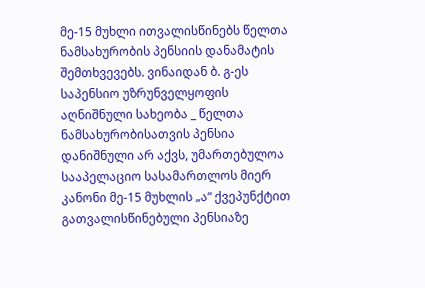მე-15 მუხლი ითვალისწინებს წელთა ნამსახურობის პენსიის დანამატის შემთხვევებს. ვინაიდან ბ. გ-ეს საპენსიო უზრუნველყოფის აღნიშნული სახეობა _ წელთა ნამსახურობისათვის პენსია დანიშნული არ აქვს, უმართებულოა სააპელაციო სასამართლოს მიერ კანონი მე-15 მუხლის „ა“ ქვეპუნქტით გათვალისწინებული პენსიაზე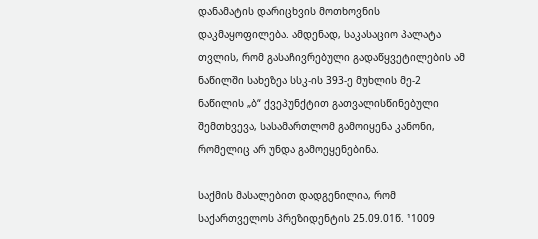დანამატის დარიცხვის მოთხოვნის დაკმაყოფილება. ამდენად, საკასაციო პალატა თვლის, რომ გასაჩივრებული გადაწყვეტილების ამ ნაწილში სახეზეა სსკ-ის 393-ე მუხლის მე-2 ნაწილის „ბ“ ქვეპუნქტით გათვალისწინებული შემთხვევა, სასამართლომ გამოიყენა კანონი, რომელიც არ უნდა გამოეყენებინა.

საქმის მასალებით დადგენილია, რომ საქართველოს პრეზიდენტის 25.09.01წ. ¹1009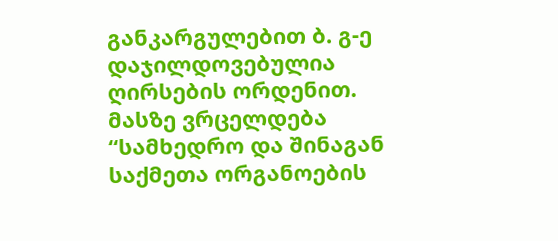განკარგულებით ბ. გ-ე დაჯილდოვებულია ღირსების ორდენით. მასზე ვრცელდება “სამხედრო და შინაგან საქმეთა ორგანოების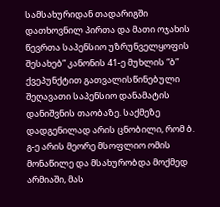სამსახურიდან თადარიგში დათხოვნილ პირთა და მათი ოჯახის წევრთა საპენსიო უზრუნველყოფის შესახებ” კანონის 41-ე მუხლის “ბ” ქვეპუნქტით გათვალისწინებული შეღავათი საპენსიო დანამატის დანიშვნის თაობაზე. საქმეზე დადგენილად არის ცნობილი, რომ ბ. გ-ე არის მეორე მსოფლიო ომის მონაწილე და მსახურობდა მოქმედ არმიაში, მას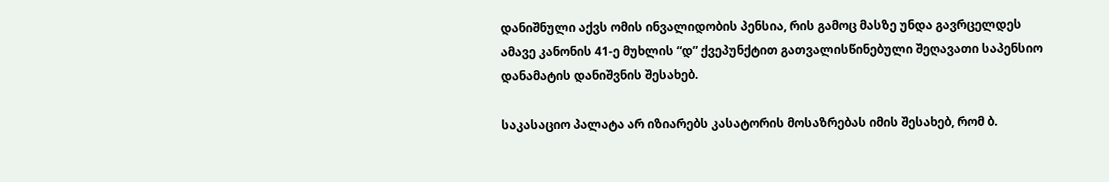დანიშნული აქვს ომის ინვალიდობის პენსია, რის გამოც მასზე უნდა გავრცელდეს ამავე კანონის 41-ე მუხლის “დ” ქვეპუნქტით გათვალისწინებული შეღავათი საპენსიო დანამატის დანიშვნის შესახებ.

საკასაციო პალატა არ იზიარებს კასატორის მოსაზრებას იმის შესახებ, რომ ბ.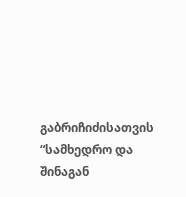გაბრიჩიძისათვის “სამხედრო და შინაგან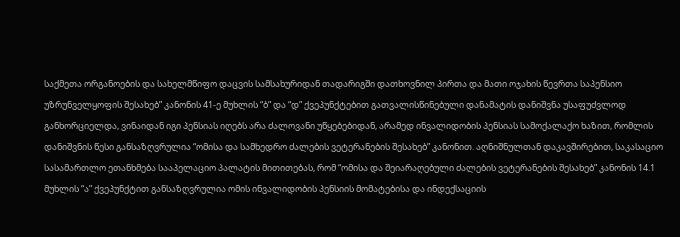საქმეთა ორგანოების და სახელმწიფო დაცვის სამსახურიდან თადარიგში დათხოვნილ პირთა და მათი ოჯახის წევრთა საპენსიო უზრუნველყოფის შესახებ” კანონის 41-ე მუხლის “ბ” და “დ” ქვეპუნქტებით გათვალისწინებული დანამატის დანიშვნა უსაფუძვლოდ განხორციელდა, ვინაიდან იგი პენსიას იღებს არა ძალოვანი უწყებებიდან, არამედ ინვალიდობის პენსიას სამოქალაქო ხაზით, რომლის დანიშვნის წესი განსაზღვრულია “ომისა და სამხედრო ძალების ვეტერანების შესახებ” კანონით. აღნიშნულთან დაკავშირებით, საკასაციო სასამართლო ეთანხმება სააპელაციო პალატის მითითებას, რომ “ომისა და შეიარაღებული ძალების ვეტერანების შესახებ” კანონის 14.1 მუხლის “ა” ქვეპუნქტით განსაზღვრულია ომის ინვალიდობის პენსიის მომატებისა და ინდექსაციის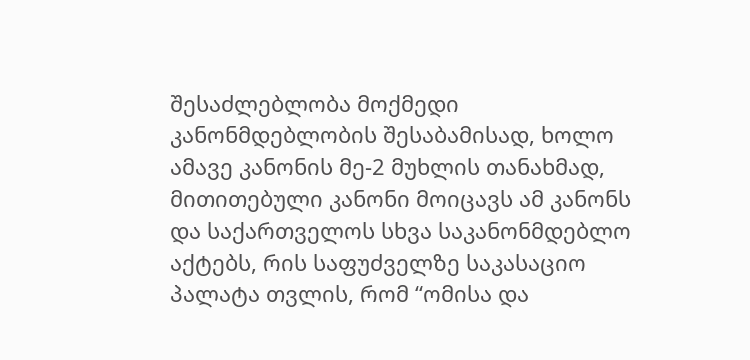შესაძლებლობა მოქმედი კანონმდებლობის შესაბამისად, ხოლო ამავე კანონის მე-2 მუხლის თანახმად, მითითებული კანონი მოიცავს ამ კანონს და საქართველოს სხვა საკანონმდებლო აქტებს, რის საფუძველზე საკასაციო პალატა თვლის, რომ “ომისა და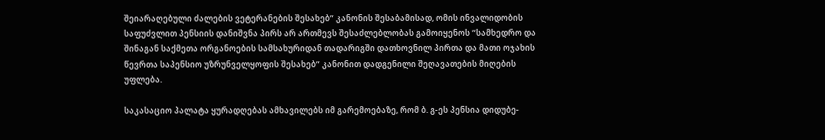შეიარაღებული ძალების ვეტერანების შესახებ” კანონის შესაბამისად, ომის ინვალიდობის საფუძვლით პენსიის დანიშვნა პირს არ ართმევს შესაძლებლობას გამოიყენოს “სამხედრო და შინაგან საქმეთა ორგანოების სამსახურიდან თადარიგში დათხოვნილ პირთა და მათი ოჯახის წევრთა საპენსიო უზრუნველყოფის შესახებ” კანონით დადგენილი შეღავათების მიღების უფლება.

საკასაციო პალატა ყურადღებას ამხავილებს იმ გარემოებაზე, რომ ბ. გ-ეს პენსია დიდუბე-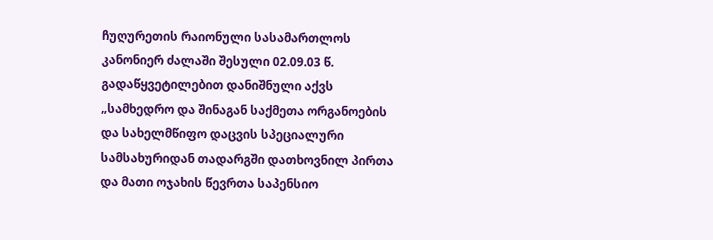ჩუღურეთის რაიონული სასამართლოს კანონიერ ძალაში შესული 02.09.03 წ. გადაწყვეტილებით დანიშნული აქვს „სამხედრო და შინაგან საქმეთა ორგანოების და სახელმწიფო დაცვის სპეციალური სამსახურიდან თადარგში დათხოვნილ პირთა და მათი ოჯახის წევრთა საპენსიო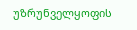უზრუნველყოფის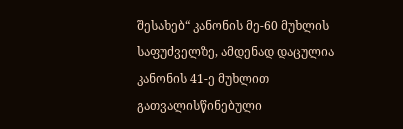შესახებ“ კანონის მე-60 მუხლის საფუძველზე, ამდენად დაცულია კანონის 41-ე მუხლით გათვალისწინებული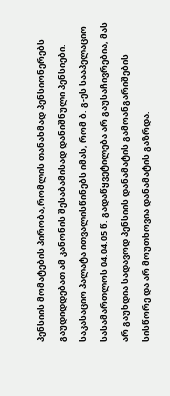პენსიის მომატების პირობა,რომლის თანახმად პენსიონერებს გაუდიდდებათ ამ კანონის შესაბამისად დანიშნული პენსიები. საკასაციო პალატა ითვალისწინებს იმას, რომ ბ. გ-ეს სააპელაციო სასამართლოს 04.04.05 წ. გადაწყვეტილება არ გაუსაჩივრებია, მას არ გაუხდია სადავოდ პენსიის დანამატის გამოანგარიშების სისწორე და არ მოუთხოვია დანამატის გაზრდა.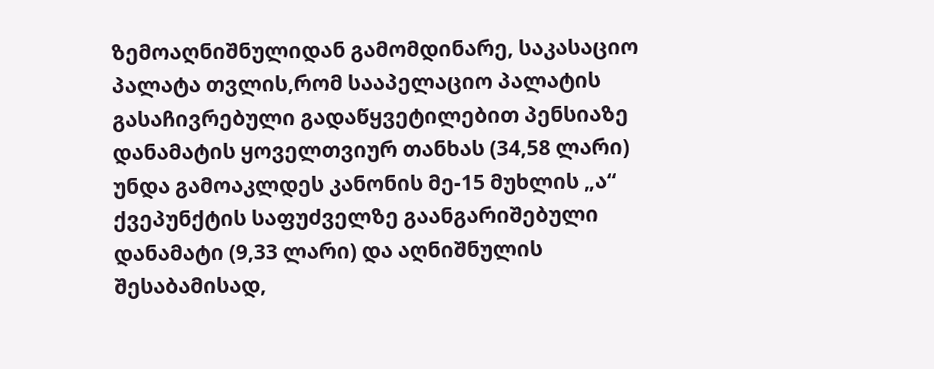ზემოაღნიშნულიდან გამომდინარე, საკასაციო პალატა თვლის,რომ სააპელაციო პალატის გასაჩივრებული გადაწყვეტილებით პენსიაზე დანამატის ყოველთვიურ თანხას (34,58 ლარი) უნდა გამოაკლდეს კანონის მე-15 მუხლის „ა“ ქვეპუნქტის საფუძველზე გაანგარიშებული დანამატი (9,33 ლარი) და აღნიშნულის შესაბამისად,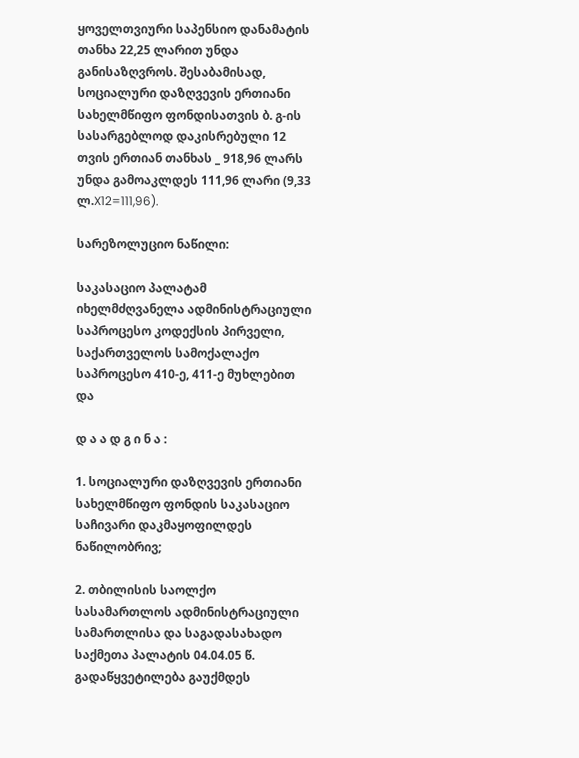ყოველთვიური საპენსიო დანამატის თანხა 22,25 ლარით უნდა განისაზღვროს. შესაბამისად, სოციალური დაზღვევის ერთიანი სახელმწიფო ფონდისათვის ბ. გ-ის სასარგებლოდ დაკისრებული 12 თვის ერთიან თანხას _ 918,96 ლარს უნდა გამოაკლდეს 111,96 ლარი (9,33 ლ.X12=111,96).

სარეზოლუციო ნაწილი:

საკასაციო პალატამ იხელმძღვანელა ადმინისტრაციული საპროცესო კოდექსის პირველი, საქართველოს სამოქალაქო საპროცესო 410-ე, 411-ე მუხლებით და

დ ა ა დ გ ი ნ ა :

1. სოციალური დაზღვევის ერთიანი სახელმწიფო ფონდის საკასაციო საჩივარი დაკმაყოფილდეს ნაწილობრივ;

2. თბილისის საოლქო სასამართლოს ადმინისტრაციული სამართლისა და საგადასახადო საქმეთა პალატის 04.04.05 წ. გადაწყვეტილება გაუქმდეს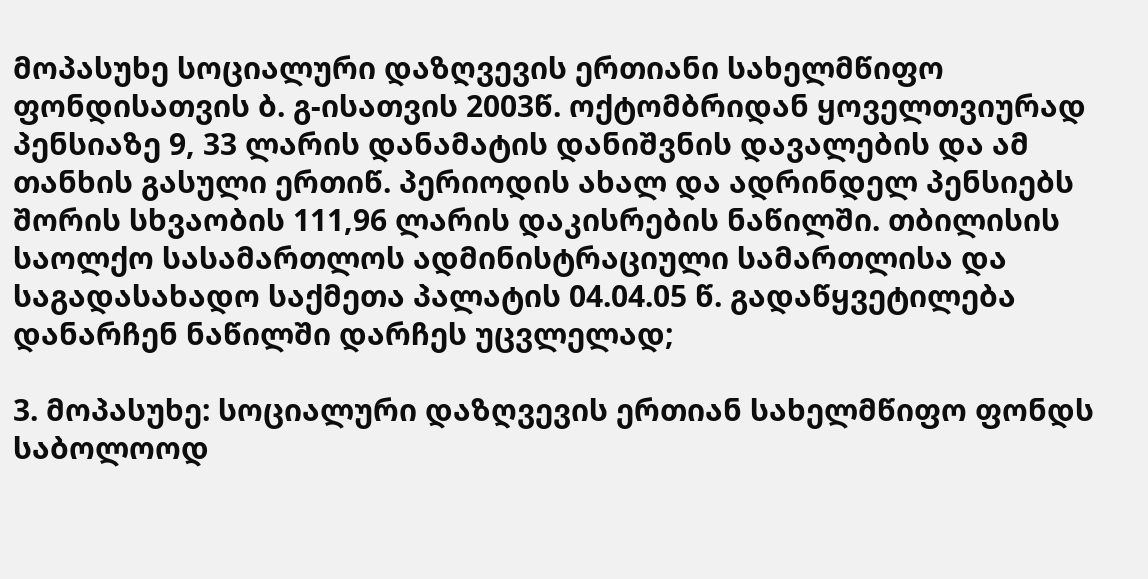მოპასუხე სოციალური დაზღვევის ერთიანი სახელმწიფო ფონდისათვის ბ. გ-ისათვის 2003წ. ოქტომბრიდან ყოველთვიურად პენსიაზე 9, 33 ლარის დანამატის დანიშვნის დავალების და ამ თანხის გასული ერთიწ. პერიოდის ახალ და ადრინდელ პენსიებს შორის სხვაობის 111,96 ლარის დაკისრების ნაწილში. თბილისის საოლქო სასამართლოს ადმინისტრაციული სამართლისა და საგადასახადო საქმეთა პალატის 04.04.05 წ. გადაწყვეტილება დანარჩენ ნაწილში დარჩეს უცვლელად;

3. მოპასუხე: სოციალური დაზღვევის ერთიან სახელმწიფო ფონდს საბოლოოდ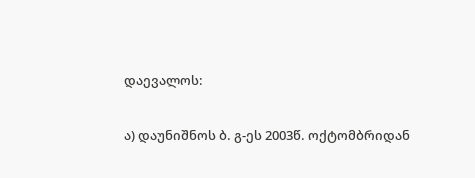დაევალოს:

ა) დაუნიშნოს ბ. გ-ეს 2003წ. ოქტომბრიდან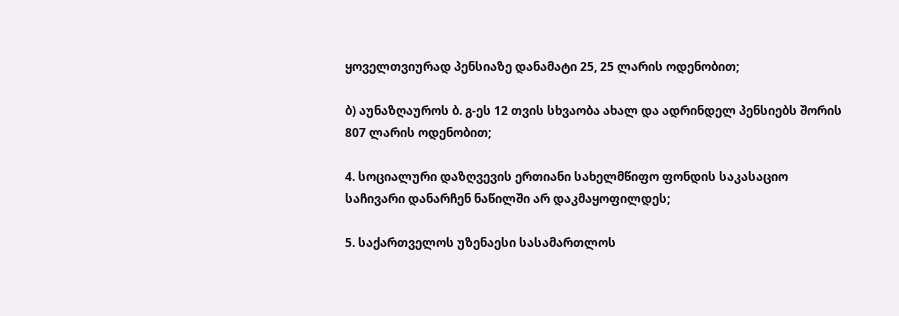ყოველთვიურად პენსიაზე დანამატი 25, 25 ლარის ოდენობით;

ბ) აუნაზღაუროს ბ. გ-ეს 12 თვის სხვაობა ახალ და ადრინდელ პენსიებს შორის 807 ლარის ოდენობით;

4. სოციალური დაზღვევის ერთიანი სახელმწიფო ფონდის საკასაციო საჩივარი დანარჩენ ნაწილში არ დაკმაყოფილდეს;

5. საქართველოს უზენაესი სასამართლოს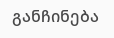განჩინება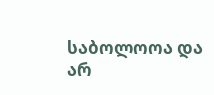საბოლოოა და არ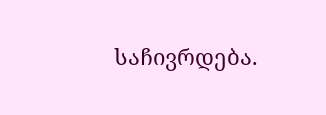საჩივრდება.